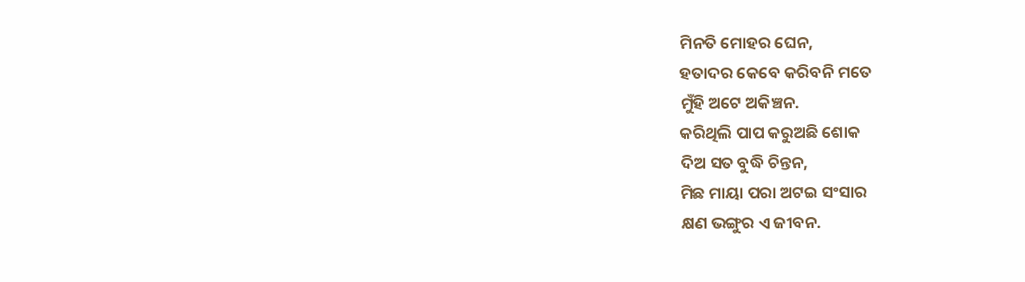ମିନତି ମୋହର ଘେନ,
ହତାଦର କେବେ କରିବନି ମତେ
ମୁଁହି ଅଟେ ଅକିଞ୍ଚନ.
କରିଥିଲି ପାପ କରୁଅଛି ଶୋକ
ଦିଅ ସତ ବୁଦ୍ଧି ଚିନ୍ତନ,
ମିଛ ମାୟା ପରା ଅଟଇ ସଂସାର
କ୍ଷଣ ଭଙ୍ଗୁର ଏ ଜୀବନ.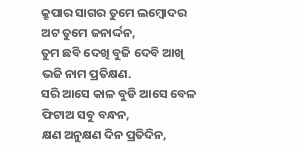କ୍ରୁପାର ସାଗର ତୁମେ ଲମ୍ବୋଦର
ଅଟ ତୁମେ ଜନାର୍ଦ୍ଦନ,
ତୁମ ଛବି ଦେଖି ବୁଜି ଦେବି ଆଖି
ଭଜି ନାମ ପ୍ରତିକ୍ଷଣ.
ସରି ଆସେ କାଳ ବୁଡି ଆସେ ବେଳ
ଫିଟାଅ ସବୁ ବନ୍ଧନ,
କ୍ଷଣ ଅନୁକ୍ଷଣ ଦିନ ପ୍ରତିଦିନ,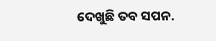ଦେଖୁଛି ତବ ସପନ.